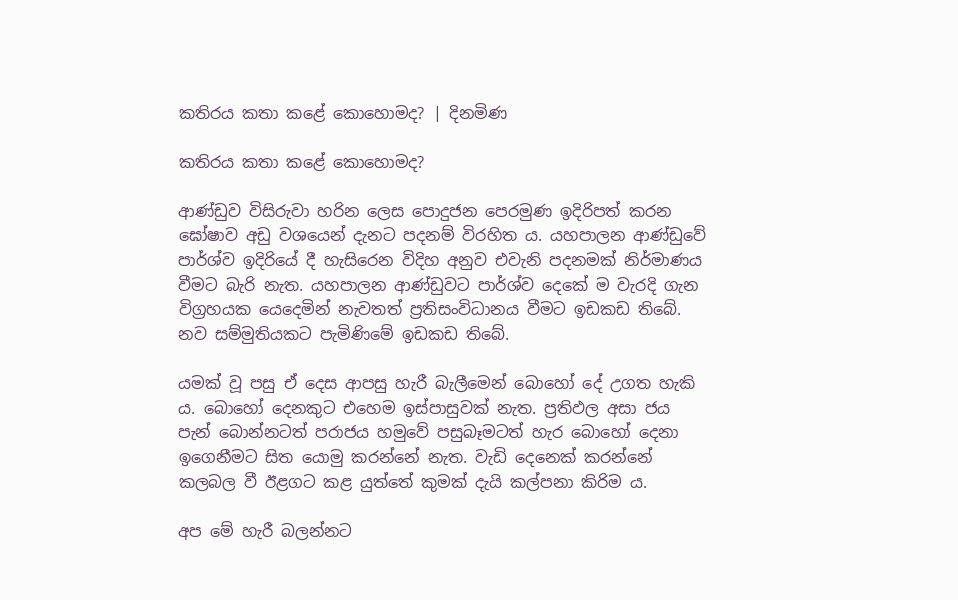කතිරය කතා කළේ කොහොමද? | දිනමිණ

කතිරය කතා කළේ කොහොමද?

ආණ්ඩුව විසිරුවා හරින ලෙස පොදුජන පෙරමුණ ඉදිරිපත් කරන ඝෝෂාව අඩු වශයෙන් දැනට පදනම් විරහිත ය. යහපාලන ආණ්ඩුවේ පාර්ශ්ව ඉදිරියේ දී හැසිරෙන විදිහ අනුව එවැනි පදනමක් නිර්මාණය වීමට බැරි නැත. යහපාලන ආණ්ඩුවට පාර්ශ්ව දෙකේ ම වැරදි ගැන විග්‍රහයක යෙදෙමින් නැවතත් ප්‍රතිසංවිධානය වීමට ඉඩකඩ තිබේ. නව සම්මුතියකට පැමිණිමේ ඉඩකඩ තිබේ.

යමක් වූ පසු ඒ දෙස ආපසු හැරී බැලීමෙන් බොහෝ දේ උගත හැකි ය. බොහෝ දෙනකුට එහෙම ඉස්පාසුවක් නැත. ප්‍රතිඵල අසා ජය පැන් බොන්නටත් පරාජය හමුවේ පසුබෑමටත් හැර බොහෝ දෙනා ඉගෙනීමට සිත යොමු කරන්නේ නැත. වැඩි දෙනෙක් කරන්නේ කලබල වී ඊළගට කළ යුත්තේ කුමක් දැයි කල්පනා කිරිම ය.

අප මේ හැරී බලන්නට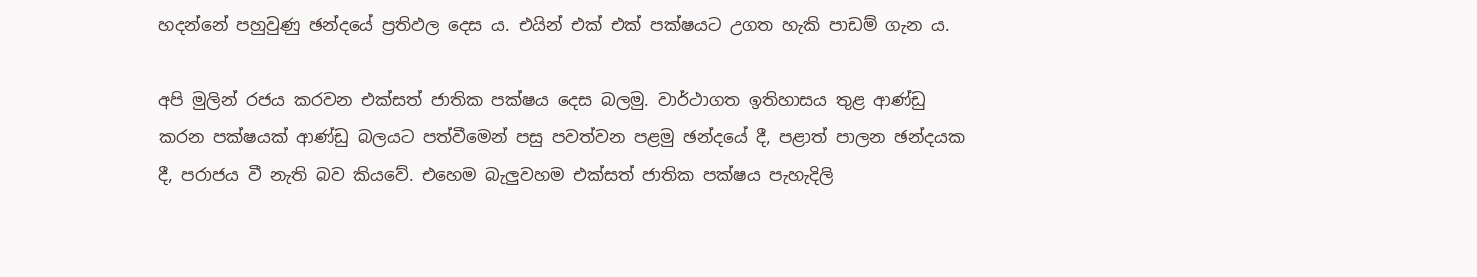හදන්නේ පහුවුණු ඡන්දයේ ප්‍රතිඵල දෙස ය. එයින් එක් එක් පක්ෂයට උගත හැකි පාඩම් ගැන ය.

අපි මුලින් රජය කරවන එක්සත් ජාතික පක්ෂය දෙස බලමු. වාර්ථාගත ඉතිහාසය තුළ ආණ්ඩු කරන පක්ෂයක් ආණ්ඩු බලයට පත්වීමෙන් පසු පවත්වන පළමු ඡන්දයේ දී, පළාත් පාලන ඡන්දයක දී, පරාජය වී නැති බව කියවේ. එහෙම බැලුවහම එක්සත් ජාතික පක්ෂය පැහැදිලි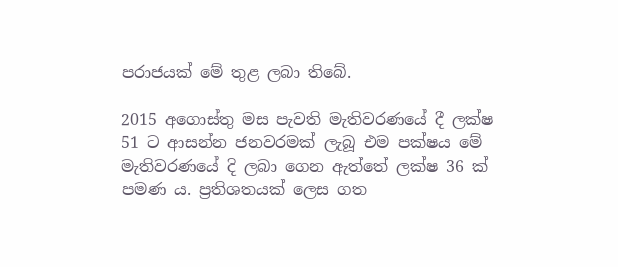පරාජයක් මේ තුළ ලබා තිබේ.

2015 අගොස්තු මස පැවති මැතිවරණයේ දී ලක්ෂ 51 ට ආසන්න ජනවරමක් ලැබූ එම පක්ෂය මේ මැතිවරණයේ දි ලබා ගෙන ඇත්තේ ලක්ෂ 36 ක් පමණ ය. ප්‍රතිශතයක් ලෙස ගත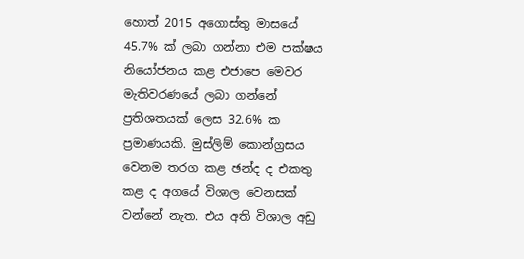හොත් 2015 අගොස්තු මාසයේ 45.7% ක් ලබා ගන්නා එම පක්ෂය නියෝජනය කළ එජාපෙ මෙවර මැතිවරණයේ ලබා ගන්නේ ප්‍රතිශතයක් ලෙස 32.6% ක ප්‍රමාණයකි. මුස්ලිම් කොන්ග්‍රසය වෙනම තරග කළ ඡන්ද ද එකතු කළ ද අගයේ විශාල වෙනසක් වන්නේ නැත. එය අති විශාල අඩු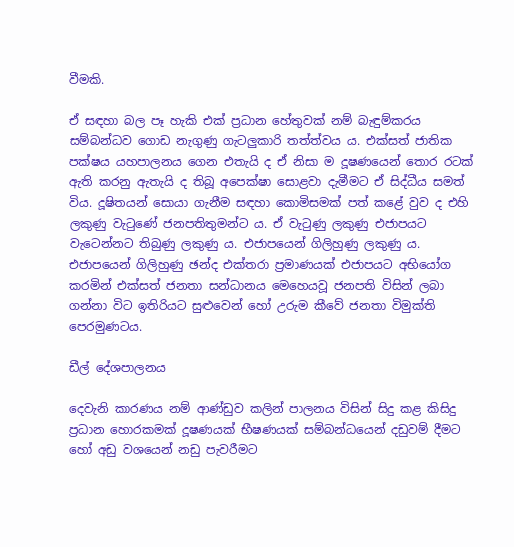වීමකි.

ඒ සඳහා බල පෑ හැකි එක් ප්‍රධාන හේතුවක් නම් බැඳුම්කරය සම්බන්ධව ගොඩ නැගුණු ගැටලුකාරි තත්ත්වය ය. එක්සත් ජාතික පක්ෂය යහපාලනය ගෙන එතැයි ද ඒ නිසා ම දූෂණයෙන් තොර රටක් ඇති කරනු ඇතැයි ද තිබූ අපෙක්ෂා සොළවා දැමීමට ඒ සිද්ධීය සමත් විය. දූෂිතයන් සොයා ගැනීම සඳහා කොමිසමක් පත් කළේ වුව ද එහි ලකුණු වැටුණේ ජනපතිතුමන්ට ය. ඒ වැටුණු ලකුණු එජාපයට වැටෙන්නට තිබුණු ලකුණු ය. එජාපයෙන් ගිලිහුණු ලකුණු ය. එජාපයෙන් ගිලිහුණු ඡන්ද එක්තරා ප්‍රමාණයක් එජාපයට අභියෝග කරමින් එක්සත් ජනතා සන්ධානය මෙහෙයවූ ජනපති විසින් ලබා ගන්නා විට ඉතිරියට සුළුවෙන් හෝ උරුම කීවේ ජනතා විමුක්ති පෙරමුණටය.

ඩීල් දේශපාලනය

දෙවැනි කාරණය නම් ආණ්ඩුව කලින් පාලනය විසින් සිදු කළ කිසිදු ප්‍රධාන හොරකමක් දූෂණයක් භීෂණයක් සම්බන්ධයෙන් දඩුවම් දීමට හෝ අඩු වශයෙන් නඩු පැවරීමට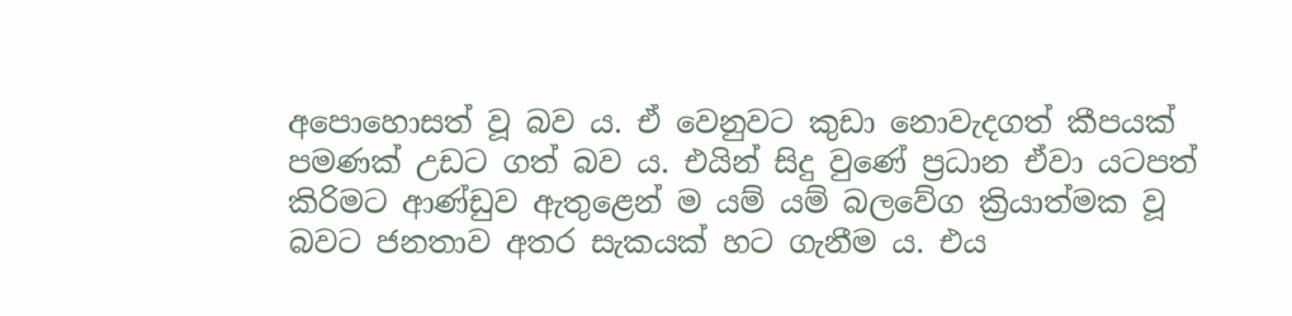අපොහොසත් වූ බව ය. ඒ වෙනුවට කුඩා නොවැදගත් කීපයක් පමණක් උඩට ගත් බව ය. එයින් සිදු වුණේ ප්‍රධාන ඒවා යටපත් කිරිමට ආණ්ඩුව ඇතුළෙන් ම යම් යම් බලවේග ක්‍රියාත්මක වූ බවට ජනතාව අතර සැකයක් හට ගැනීම ය. එය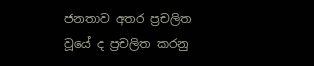ජනතාව අතර ප්‍රචලිත වූයේ ද ප්‍රචලිත කරනු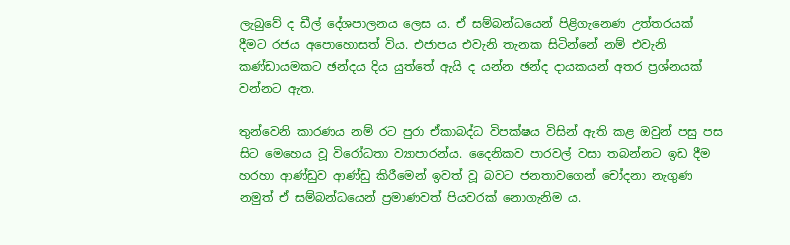ලැබුවේ ද ඩීල් දේශපාලනය ලෙස ය. ඒ සම්බන්ධයෙන් පිළිගැනෙණ උත්තරයක් දීමට රජය අපොහොසත් විය. එජාපය එවැනි තැනක සිටින්නේ නම් එවැනි කණ්ඩායමකට ඡන්දය දිය යුත්තේ ඇයි ද යන්න ඡන්ද දායකයන් අතර ප්‍රශ්නයක් වන්නට ඇත.

තුන්වෙනි කාරණය නම් රට පුරා ඒකාබද්ධ විපක්ෂය විසින් ඇති කළ ඔවුන් පසු පස සිට මෙහෙය වූ විරෝධතා ව්‍යාපාරන්ය. දෛනිකව පාරවල් වසා තබන්නට ඉඩ දීම හරහා ආණ්ඩුව ආණ්ඩු කිරීමෙන් ඉවත් වූ බවට ජනතාවගෙන් චෝදනා නැගුණ නමුත් ඒ සම්බන්ධයෙන් ප්‍රමාණවත් පියවරක් නොගැනිම ය.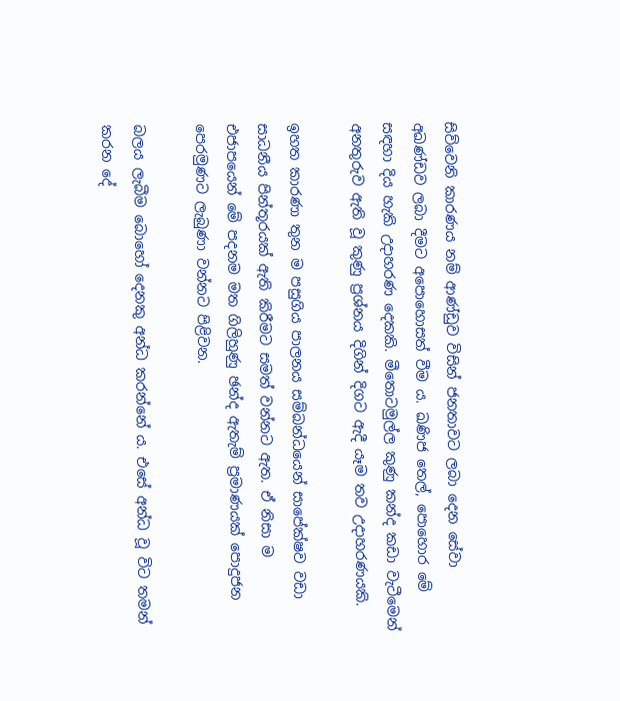සිව්වෙනි කාරණය නම් ආණ්ඩුව විසින් ජනතාවට ලබා දෙන සේවා අඛණ්ඩව ලබා දීමට අපොහොසත් වීම ය. ඛණිජ තෙල්, පොහොර මේ සඳහා දිය හැකි උදාහරණ දෙකකි. මීතොටමුල්ල කුණු කන්ද කඩා වැටීමෙන් අනතුරුව ඇති වූ කුණු ප්‍රශ්නය දිගින් දිගට ඇදී යෑම තව උදාහරණයකි.

ඉහත කාරණා තුන ම පසුගිය පාලනය සම්බන්ධයෙන් සාපේක්ෂව වඩා සාධනීය පින්තූරයක් ඇති කිරීමට සමත් වන්නට ඇත. ඒ නිසා ම එජාපයෙන් මේ පදනම මත ගිලිහුණු ඡන්ද ඇතැම් ප්‍රමාණයක් පොදුජන පෙරමුණට ලැබුණා වන්නට පිළිවන.

බලය ලැබීම බොහෝ දෙනකු අන්ධ කරන්නේ ය. එසේ අන්ධ වූ විට තමන් කරන දේ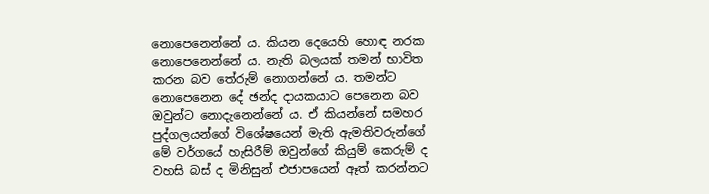නොපෙනෙන්නේ ය. කියන දෙයෙහි හොඳ නරක නොපෙනෙන්නේ ය. නැති බලයක් තමන් භාවිත කරන බව තේරුම් නොගන්නේ ය. තමන්ට නොපෙනෙන දේ ඡන්ද දායකයාට පෙනෙන බව ඔවුන්ට නොදැනෙන්නේ ය. ඒ කියන්නේ සමහර පුද්ගලයන්ගේ විශේෂයෙන් මැති ඇමතිවරුන්ගේ මේ වර්ගයේ හැසිරීම් ඔවුන්ගේ කියුම් කෙරුම් ද වහසි බස් ද මිනිසුන් එජාපයෙන් ඈත් කරන්නට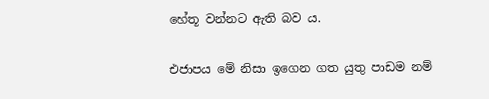හේතූ වන්නට ඇති බව ය.

එජාපය මේ නිසා ඉගෙන ගත යුතු පාඩම නම්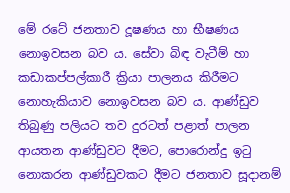මේ රටේ ජනතාව දූෂණය හා භීෂණය නොඉවසන බව ය. සේවා බිඳ වැටීම් හා කඩාකප්පල්කාරී ක්‍රියා පාලනය කිරීමට නොහැකියාව නොඉවසන බව ය. ආණ්ඩුව තිබුණු පලියට තව දුරටත් පළාත් පාලන ආයතන ආණ්ඩුවට දීමට, පොරොන්දු ඉටු නොකරන ආණ්ඩුවකට දීමට ජනතාව සූදානම්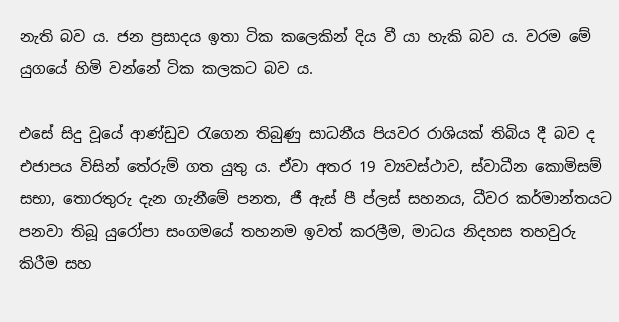නැති බව ය. ජන ප්‍රසාදය ඉතා ටික කලෙකින් දිය වී යා හැකි බව ය. වරම මේ යුගයේ හිමි වන්නේ ටික කලකට බව ය.

එසේ සිදු වූයේ ආණ්ඩුව රැගෙන තිබුණු සාධනීය පියවර රාශියක් තිබිය දී බව ද එජාපය විසින් තේරුම් ගත යුතු ය. ඒවා අතර 19 ව්‍යවස්ථාව, ස්වාධීන කොමිසම් සභා, තොරතුරු දැන ගැනීමේ පනත, ජී ඇස් පී ප්ලස් සහනය, ධීවර කර්මාන්තයට පනවා තිබූ යුරෝපා සංගමයේ තහනම ඉවත් කරලීම, මාධය නිදහස තහවුරු කිරීම සහ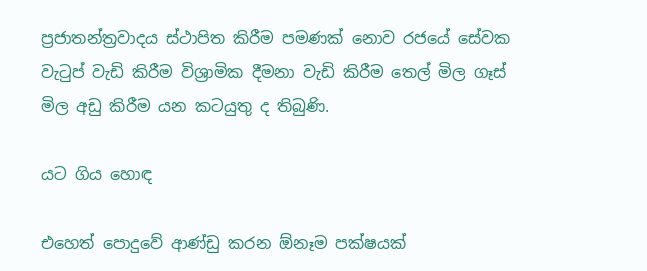ප්‍රජාතන්ත්‍රවාදය ස්ථාපිත කිරීම පමණක් නොව රජයේ සේවක වැටුප් වැඩි කිරීම විශ්‍රාමික දීමනා වැඩි කිරීම තෙල් මිල ගෑස් මිල අඩු කිරීම යන කටයුතු ද තිබුණි.

යට ගිය හොඳ

එහෙත් පොදුවේ ආණ්ඩු කරන ඕනෑම පක්ෂයක්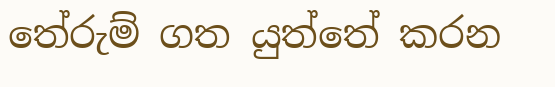තේරුම් ගත යුත්තේ කරන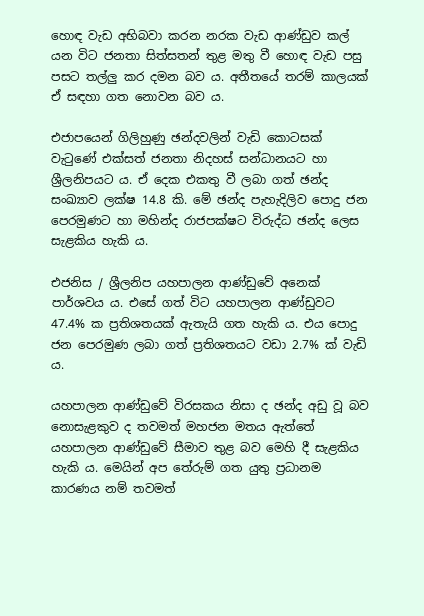හොඳ වැඩ අභිබවා කරන නරක වැඩ ආණ්ඩුව කල් යන විට ජනතා සිත්සතන් තුළ මතු වී හොඳ වැඩ පසු පසට තල්ලු කර දමන බව ය. අතීතයේ තරම් කාලයක් ඒ සඳහා ගත නොවන බව ය.

එජාපයෙන් ගිලිහුණු ඡන්දවලින් වැඩි කොටසක් වැටුණේ එක්සත් ජනතා නිදහස් සන්ධානයට හා ශ්‍රීලනිපයට ය. ඒ දෙක එකතු වී ලබා ගත් ඡන්ද සංඛ්‍යාව ලක්ෂ 14.8 කි. මේ ඡන්ද පැහැදිලිව පොදු ජන පෙරමුණට හා මහින්ද රාජපක්ෂට විරුද්ධ ඡන්ද ලෙස සැළකිය හැකි ය.

එජනිස / ශ්‍රීලනිප යහපාලන ආණ්ඩුවේ අනෙක් පාර්ශවය ය. එසේ ගත් විට යහපාලන ආණ්ඩුවට 47.4% ක ප්‍රතිශතයක් ඇතැයි ගත හැකි ය. එය පොදු ජන පෙරමුණ ලබා ගත් ප්‍රතිශතයට වඩා 2.7% ක් වැඩි ය.

යහපාලන ආණ්ඩුවේ විරසකය නිසා ද ඡන්ද අඩු වූ බව නොසැළකුව ද තවමත් මහජන මතය ඇත්තේ යහපාලන ආණ්ඩුවේ සීමාව තුළ බව මෙහි දී සැළකිය හැකි ය. මෙයින් අප තේරුම් ගත යුතු ප්‍රධානම කාරණය නම් තවමත්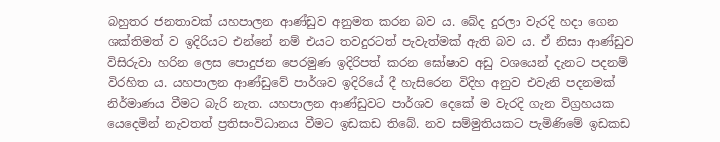බහුතර ජනතාවක් යහපාලන ආණ්ඩුව අනුමත කරන බව ය. බේද දුරලා වැරදි හදා ගෙන ශක්තිමත් ව ඉදිරියට එන්නේ නම් එයට තවදුරටත් පැවැත්මක් ඇති බව ය. ඒ නිසා ආණ්ඩුව විසිරුවා හරින ලෙස පොදුජන පෙරමුණ ඉදිරිපත් කරන ඝෝෂාව අඩු වශයෙන් දැනට පදනම් විරහිත ය. යහපාලන ආණ්ඩුවේ පාර්ශව ඉදිරියේ දී හැසිරෙන විදිහ අනුව එවැනි පදනමක් නිර්මාණය වීමට බැරි නැත. යහපාලන ආණ්ඩුවට පාර්ශව දෙකේ ම වැරදි ගැන විග්‍රහයක යෙදෙමින් නැවතත් ප්‍රතිසංවිධානය වීමට ඉඩකඩ තිබේ. නව සම්මුතියකට පැමිණිමේ ඉඩකඩ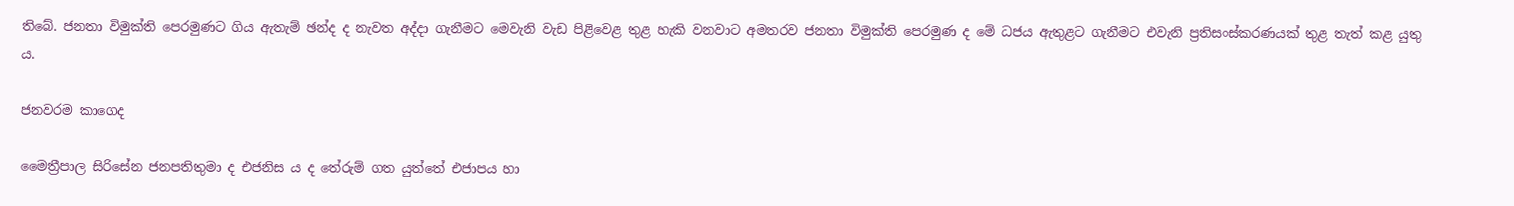තිබේ. ජනතා විමුක්ති පෙරමුණට ගිය ඇතැම් ඡන්ද ද නැවත අද්දා ගැනීමට මෙවැනි වැඩ පිළිවෙළ තුළ හැකි වනවාට අමතරව ජනතා විමුක්ති පෙරමුණ ද මේ ධජය ඇතුළට ගැනීමට එවැනි ප්‍රතිසංස්කරණයක් තුළ තැත් කළ යුතු ය.

ජනවරම කාගෙද

මෛත්‍රීපාල සිරිසේන ජනපතිතුමා ද එජනිස ය ද තේරුම් ගත යුත්තේ එජාපය හා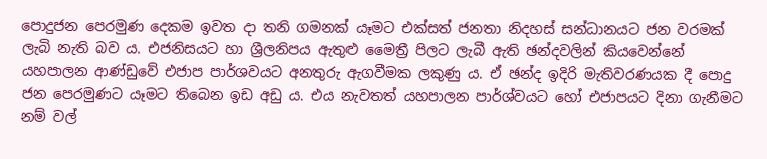පොදුජන පෙරමුණ දෙකම ඉවත දා තනි ගමනක් යෑමට එක්සත් ජනතා නිදහස් සන්ධානයට ජන වරමක් ලැබි නැති බව ය. එජනිසයට හා ශ්‍රීලනිපය ඇතුළු මෛත්‍රී පිලට ලැබී ඇති ඡන්දවලින් කියවෙන්නේ යහපාලන ආණ්ඩුවේ එජාප පාර්ශවයට අනතුරු ඇගවීමක ලකුණු ය. ඒ ඡන්ද ඉදිරි මැතිවරණයක දී පොදු ජන පෙරමුණට යෑමට තිබෙන ඉඩ අඩු ය. එය නැවතත් යහපාලන පාර්ශ්වයට හෝ එජාපයට දිනා ගැනීමට නම් වල්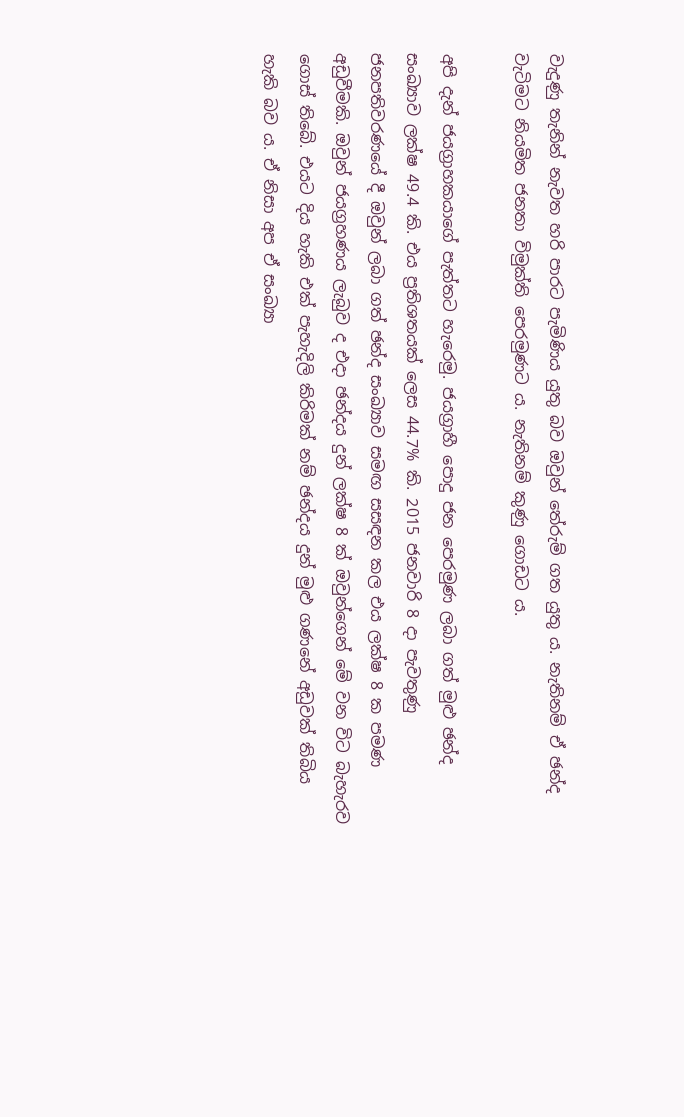වැදුණු තැනින් නැවත හරි පාරට පැමිණිය යුතු බව ඔවුන් තේරුම් ගත යුතු ය. නැතිනම් ඒ ඡන්ද වැටිමට නියමිත ජනතා විමුක්ති පෙරමුණට ය. නැතිනම් කුණු ගොඩට ය.

අපි දැන් ජයග්‍රාහකයාගේ පැත්තට හැරෙමු. ජයග්‍රාහී පොදු ජන පෙරමුණ ලබා ගත් මුළු ඡන්ද සංඛ්‍යාව ලක්ෂ 49.4 කි. එය ප්‍රතිශතයක් ලෙස 44.7% කි. 2015 ජනවාරි 8 දා පැවතුණු ජනපතිවරණයේ දී ඔවුන් ලබා ගත් ඡන්ද සංඛ්‍යාව සමඟ සසඳන කල එය ලක්ෂ 8 ක පමණ අඩුවීමකි. ඔවුන් ජයග්‍රහණය ලැබුව ද එදා ඡන්දය දුන් ලක්ෂ 8 ක් ඔවුන්ගෙන් මේ වන විට බැහැරව ගොස් තිබේ. එයට දිය හැකි එක් පැහැදිලි කිරිමක් නම් ඡන්දය දුන් මුළු ගණනේ අඩුවක් තිබිය හැකි බව ය. ඒ නිසා අප ඒ සංඛ්‍යා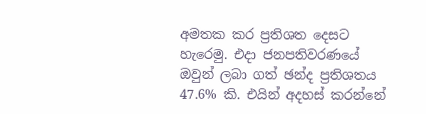අමතක කර ප්‍රතිශත දෙසට හැරෙමු. එදා ජනපතිවරණයේ ඔවුන් ලබා ගත් ඡන්ද ප්‍රතිශතය 47.6% කි. එයින් අදහස් කරන්නේ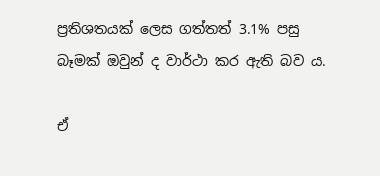ප්‍රතිශතයක් ලෙස ගත්තත් 3.1% පසු බෑමක් ඔවුන් ද වාර්ථා කර ඇති බව ය.

ඒ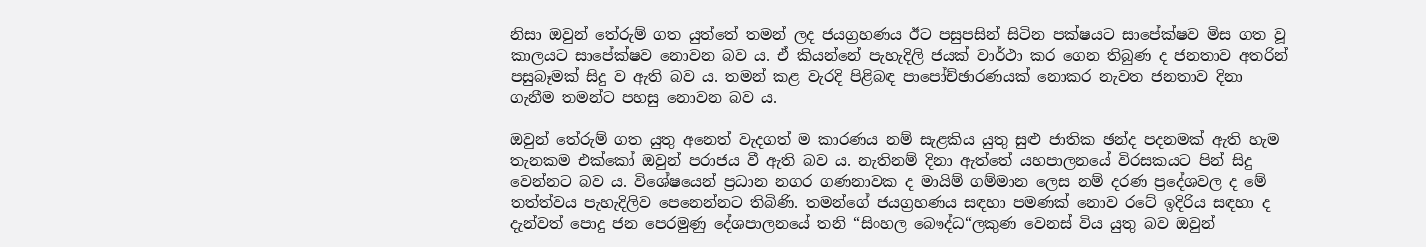නිසා ඔවුන් තේරුම් ගත යුත්තේ තමන් ලද ජයග්‍රහණය ඊට පසුපසින් සිටින පක්ෂයට සාපේක්ෂව මිස ගත වූ කාලයට සාපේක්ෂව නොවන බව ය. ඒ කියන්නේ පැහැදිලි ජයක් වාර්ථා කර ගෙන තිබුණ ද ජනතාව අතරින් පසුබෑමක් සිදු ව ඇති බව ය. තමන් කළ වැරදි පිළිබඳ පාපෝච්ඡාරණයක් නොකර නැවත ජනතාව දිනා ගැනීම තමන්ට පහසු නොවන බව ය.

ඔවුන් තේරුම් ගත යුතු අනෙත් වැදගත් ම කාරණය නම් සැළකිය යුතු සුළු ජාතික ඡන්ද පදනමක් ඇති හැම තැනකම එක්කෝ ඔවුන් පරාජය වී ඇති බව ය. නැතිනම් දිනා ඇත්තේ යහපාලනයේ විරසකයට පින් සිදු වෙන්නට බව ය. විශේෂයෙන් ප්‍රධාන නගර ගණනාවක ද මායිම් ගම්මාන ලෙස නම් දරණ ප්‍රදේශවල ද මේ තත්ත්වය පැහැදිලිව පෙනෙන්නට තිබිණි. තමන්ගේ ජයග්‍රහණය සඳහා පමණක් නොව රටේ ඉදිරිය සඳහා ද දැන්වත් පොදු ජන පෙරමුණු දේශපාලනයේ තනි “සිංහල බෞද්ධ“ලකුණ වෙනස් විය යුතු බව ඔවුන්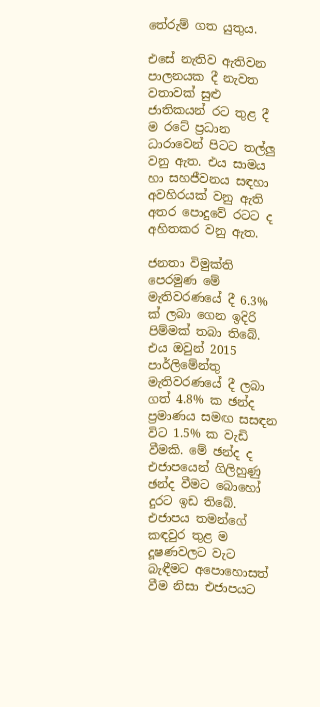තේරුම් ගත යුතුය.

එසේ නැතිව ඇතිවන පාලනයක දී නැවත වතාවක් සුළු ජාතිකයන් රට තුළ දී ම රටේ ප්‍රධාන ධාරාවෙන් පිටට තල්ලු වනු ඇත. එය සාමය හා සහජීවනය සඳහා අවහිරයක් වනු ඇති අතර පොදුවේ රටට ද අහිතකර වනු ඇත.

ජනතා විමුක්ති පෙරමුණ මේ මැතිවරණයේ දී 6.3% ක් ලබා ගෙන ඉදිරි පිම්මක් තබා තිබේ. එය ඔවුන් 2015 පාර්ලිමේන්තු මැතිවරණයේ දී ලබා ගත් 4.8% ක ඡන්ද ප්‍රමාණය සමඟ සසඳන විට 1.5% ක වැඩි වීමකි. මේ ඡන්ද ද එජාපයෙන් ගිලිහුණු ඡන්ද වීමට බොහෝ දුරට ඉඩ තිබේ. එජාපය තමන්ගේ කඳවුර තුළ ම දූෂණවලට වැට බැඳීමට අපොහොසත් වීම නිසා එජාපයට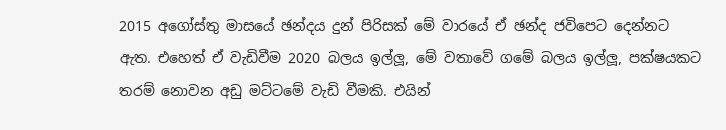2015 අගෝස්තු මාසයේ ඡන්දය දුන් පිරිසක් මේ වාරයේ ඒ ඡන්ද ජවිපෙට දෙන්නට ඇත. එහෙත් ඒ වැඩිවීම 2020 බලය ඉල්ලූ, මේ වතාවේ ගමේ බලය ඉල්ලූ, පක්ෂයකට තරම් නොවන අඩු මට්ටමේ වැඩි වීමකි. එයින්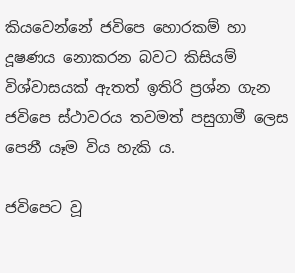කියවෙන්නේ ජවිපෙ හොරකම් හා දූෂණය නොකරන බවට කිසියම් විශ්වාසයක් ඇතත් ඉතිරි ප්‍රශ්න ගැන ජවිපෙ ස්ථාවරය තවමත් පසුගාමී ලෙස පෙනී යෑම විය හැකි ය.

ජවිපෙට වූ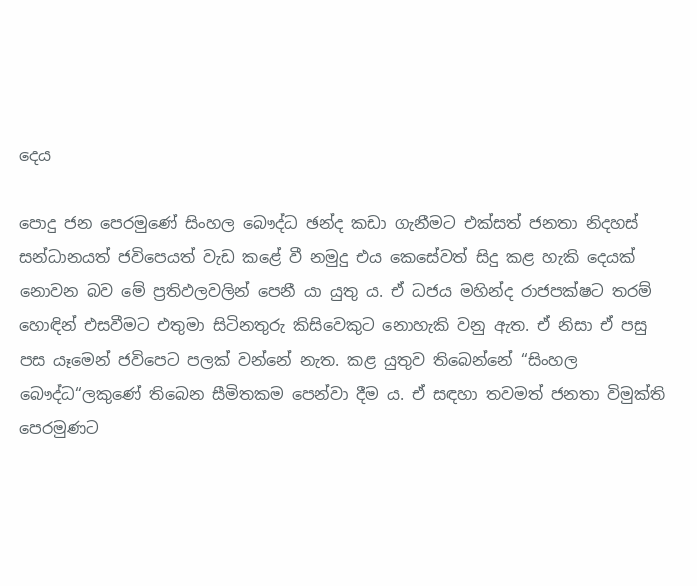දෙය

පොදු ජන පෙරමුණේ සිංහල බෞද්ධ ඡන්ද කඩා ගැනීමට එක්සත් ජනතා නිදහස් සන්ධානයත් ජවිපෙයත් වැඩ කළේ වී නමුදු එය කෙසේවත් සිදු කළ හැකි දෙයක් නොවන බව මේ ප්‍රතිඵලවලින් පෙනී යා යුතු ය. ඒ ධජය මහින්ද රාජපක්ෂට තරම් හොඳින් එසවීමට එතුමා සිටිනතුරු කිසිවෙකුට නොහැකි වනු ඇත. ඒ නිසා ඒ පසු පස යෑමෙන් ජවිපෙට පලක් වන්නේ නැත. කළ යුතුව තිබෙන්නේ “සිංහල බෞද්ධ“ලකුණේ තිබෙන සීමිතකම පෙන්වා දීම ය. ඒ සඳහා තවමත් ජනතා විමුක්ති පෙරමුණට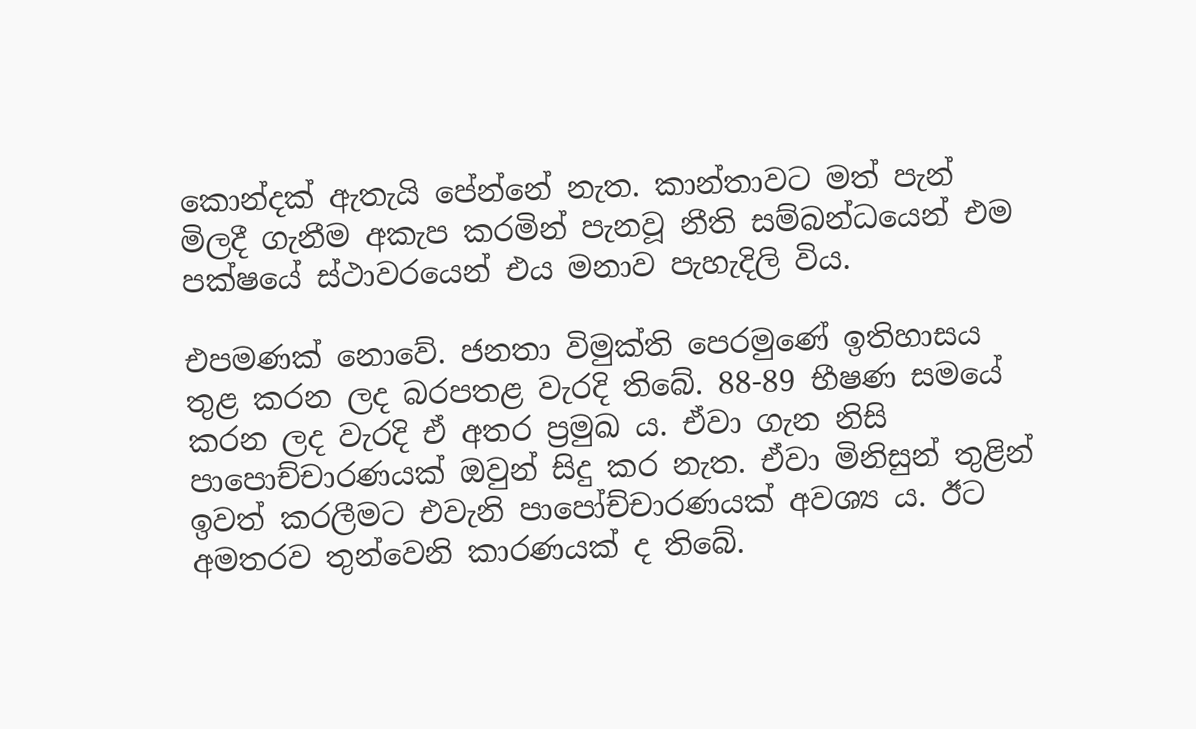කොන්දක් ඇතැයි පේන්නේ නැත. කාන්තාවට මත් පැන් මිලදී ගැනීම අකැප කරමින් පැනවූ නීති සම්බන්ධයෙන් එම පක්ෂයේ ස්ථාවරයෙන් එය මනාව පැහැදිලි විය.

එපමණක් නොවේ. ජනතා විමුක්ති පෙරමුණේ ඉතිහාසය තුළ කරන ලද බරපතළ වැරදි තිබේ. 88-89 භීෂණ සමයේ කරන ලද වැරදි ඒ අතර ප්‍රමුඛ ය. ඒවා ගැන නිසි පාපොච්චාරණයක් ඔවුන් සිදු කර නැත. ඒවා මිනිසුන් තුළින් ඉවත් කරලීමට එවැනි පාපෝච්චාරණයක් අවශ්‍ය ය. ඊට අමතරව තුන්වෙනි කාරණයක් ද තිබේ.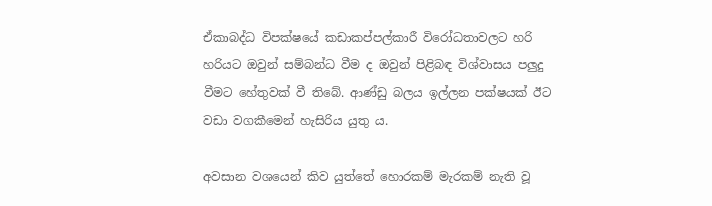ඒකාබද්ධ විපක්ෂයේ කඩාකප්පල්කාරී විරෝධතාවලට හරි හරියට ඔවුන් සම්බන්ධ වීම ද ඔවුන් පිළිබඳ විශ්වාසය පලුදු වීමට හේතුවක් වී තිබේ. ආණ්ඩු බලය ඉල්ලන පක්ෂයක් ඊට වඩා වගකීමෙන් හැසිරිය යුතු ය.

අවසාන වශයෙන් කිව යුත්තේ හොරකම් මැරකම් නැති වූ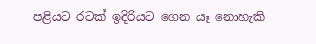පළියට රටක් ඉදිරියට ගෙන යෑ නොහැකි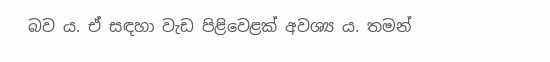බව ය. ඒ සඳහා වැඩ පිළිවෙළක් අවශ්‍ය ය. තමන්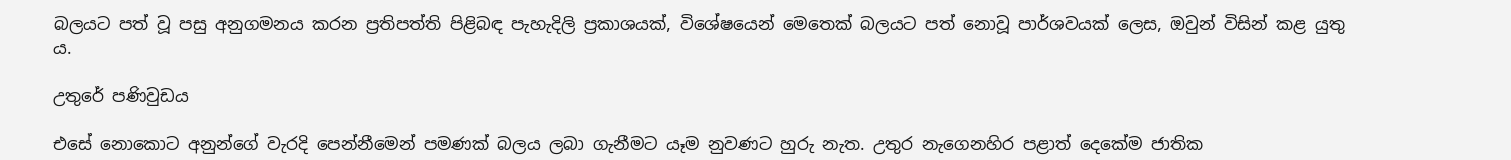බලයට පත් වූ පසු අනුගමනය කරන ප්‍රතිපත්ති පිළිබඳ පැහැදිලි ප්‍රකාශයක්, විශේෂයෙන් මෙතෙක් බලයට පත් නොවූ පාර්ශවයක් ලෙස, ඔවුන් විසින් කළ යුතු ය.

උතුරේ පණිවුඩය

එසේ නොකොට අනුන්ගේ වැරදි පෙන්නීමෙන් පමණක් බලය ලබා ගැනීමට යෑම නුවණට හුරු නැත. උතුර නැගෙනහිර පළාත් දෙකේම ජාතික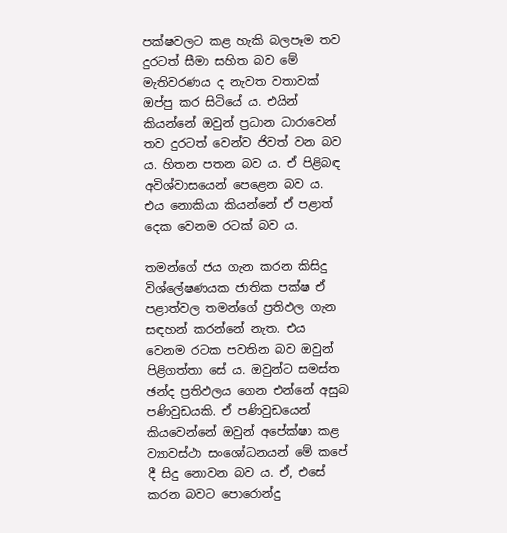පක්ෂවලට කළ හැකි බලපෑම තව දුරටත් සීමා සහිත බව මේ මැතිවරණය ද නැවත වතාවක් ඔප්පු කර සිටියේ ය. එයින් කියන්නේ ඔවුන් ප්‍රධාන ධාරාවෙන් තව දුරටත් වෙන්ව ජිවත් වන බව ය. හිතන පතන බව ය. ඒ පිළිබඳ අවිශ්වාසයෙන් පෙළෙන බව ය. එය නොකියා කියන්නේ ඒ පළාත් දෙක වෙනම රටක් බව ය.

තමන්ගේ ජය ගැන කරන කිසිදු විශ්ලේෂණයක ජාතික පක්ෂ ඒ පළාත්වල තමන්ගේ ප්‍රතිඵල ගැන සඳහන් කරන්නේ නැත. එය වෙනම රටක පවතින බව ඔවුන් පිළිගත්තා සේ ය. ඔවුන්ට සමස්ත ඡන්ද ප්‍රතිඵලය ගෙන එන්නේ අසුබ පණිවුඩයකි. ඒ පණිවුඩයෙන් කියවෙන්නේ ඔවුන් අපේක්ෂා කළ ව්‍යාවස්ථා සංශෝධනයන් මේ කපේ දී සිදු නොවන බව ය. ඒ, එසේ කරන බවට පොරොන්දු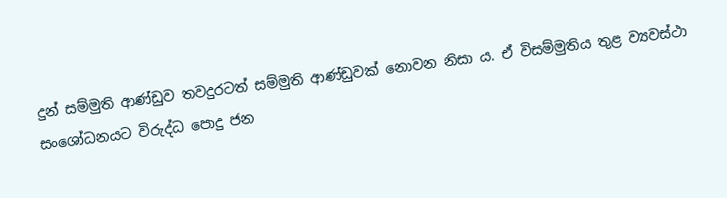දුන් සම්මුති ආණ්ඩුව තවදුරටත් සම්මුති ආණ්ඩුවක් නොවන නිසා ය. ඒ විසම්මුතිය තුළ ව්‍යවස්ථා සංශෝධනයට විරුද්ධ පොදු ජන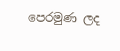පෙරමුණ ලද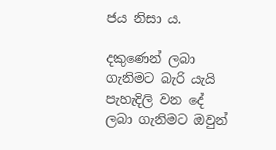ජය නිසා ය.

දකුණෙන් ලබා ගැනිමට බැරි යැයි පැහැදිලි වන දේ ලබා ගැනිමට ඔවුන්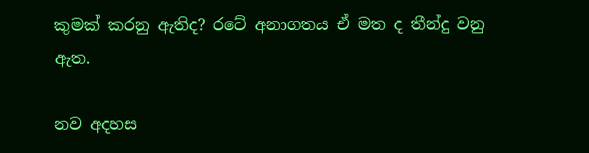කුමක් කරනු ඇතිද? රටේ අනාගතය ඒ මත ද තීන්දු වනු ඇත.

නව අදහස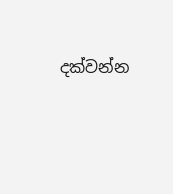දක්වන්න